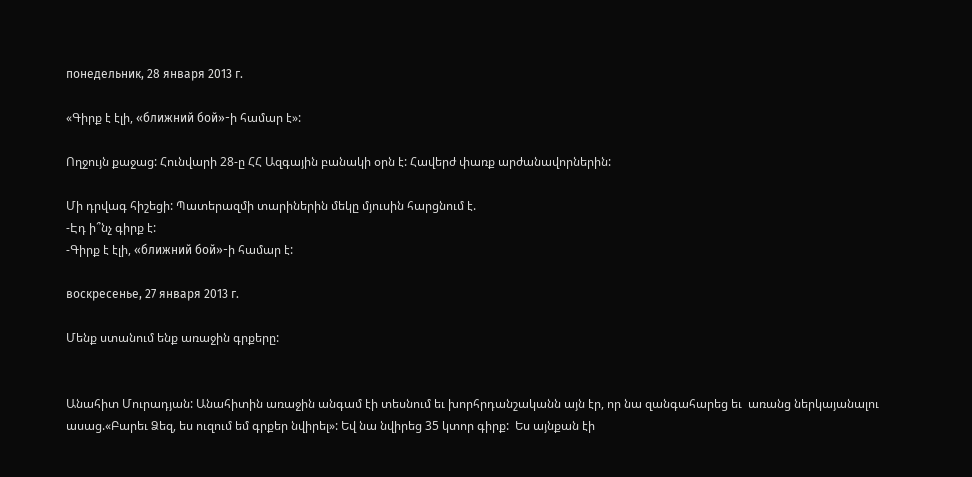понедельник, 28 января 2013 г.

«Գիրք է էլի, «ближний бой»-ի համար է»:

Ողջույն քաջաց: Հունվարի 28-ը ՀՀ Ազգային բանակի օրն է: Հավերժ փառք արժանավորներին:

Մի դրվագ հիշեցի: Պատերազմի տարիներին մեկը մյուսին հարցնում է.
-Էդ ի՞նչ գիրք է:
-Գիրք է էլի, «ближний бой»-ի համար է:

воскресенье, 27 января 2013 г.

Մենք ստանում ենք առաջին գրքերը:


Անահիտ Մուրադյան: Անահիտին առաջին անգամ էի տեսնում եւ խորհրդանշականն այն էր, որ նա զանգահարեց եւ  առանց ներկայանալու ասաց.«Բարեւ Ձեզ, ես ուզում եմ գրքեր նվիրել»: Եվ նա նվիրեց 35 կտոր գիրք:  Ես այնքան էի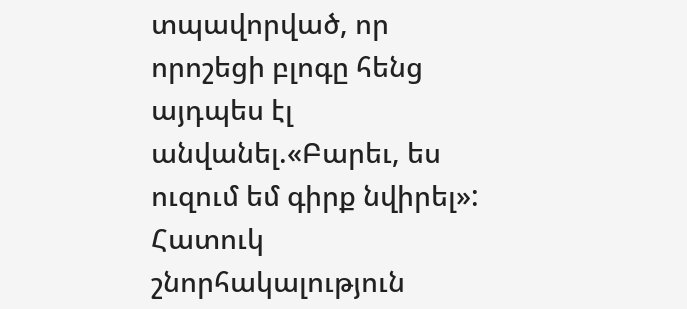տպավորված, որ որոշեցի բլոգը հենց այդպես էլ անվանել.«Բարեւ, ես ուզում եմ գիրք նվիրել»: Հատուկ շնորհակալություն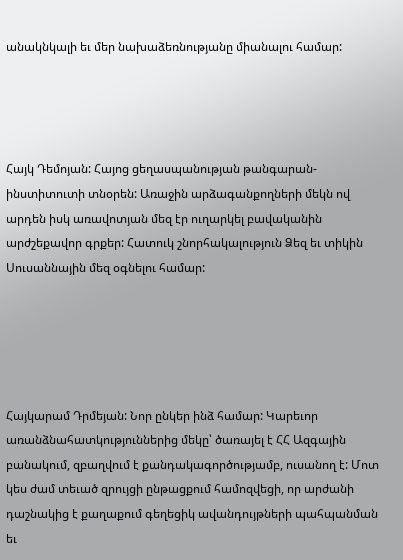անակնկալի եւ մեր նախաձեռնությանը միանալու համար:




Հայկ Դեմոյան: Հայոց ցեղասպանության թանգարան-ինստիտուտի տնօրեն: Առաջին արձագանքողների մեկն ով արդեն իսկ առավոտյան մեզ էր ուղարկել բավականին արժշեքավոր գրքեր: Հատուկ շնորհակալություն Ձեզ եւ տիկին Սուսաննային մեզ օգնելու համար:





Հայկարամ Դրմեյան: Նոր ընկեր ինձ համար: Կարեւոր առանձնահատկություններից մեկը՝ ծառայել է ՀՀ Ազգային բանակում, զբաղվում է քանդակագործությամբ, ուսանող է: Մոտ կես ժամ տեւած զրույցի ընթացքում համոզվեցի, որ արժանի դաշնակից է քաղաքում գեղեցիկ ավանդույթների պահպանման եւ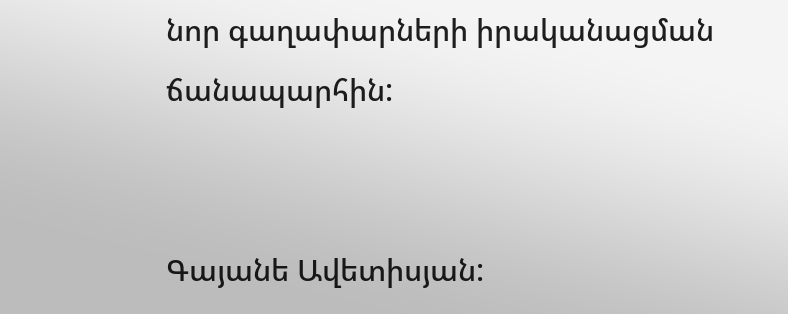նոր գաղափարների իրականացման ճանապարհին:


Գայանե Ավետիսյան: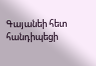Գայանեի հետ հանդիպեցի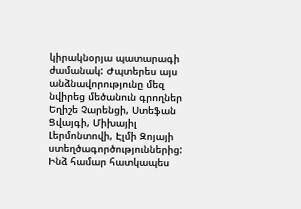կիրակնօրյա պատարագի ժամանակ: Ժպտերես այս անձնավորությունը մեզ նվիրեց մեծանուն գրողներ Եղիշե Չարենցի, Ստեֆան Ցվայգի, Միխայիլ Լերմոնտովի, Էլմի Զոյայի ստեղծագործություններից: Ինձ համար հատկապես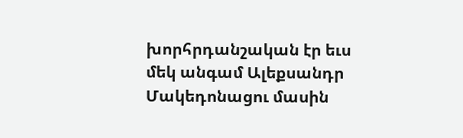խորհրդանշական էր եւս մեկ անգամ Ալեքսանդր Մակեդոնացու մասին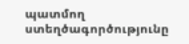պատմող ստեղծագործությունը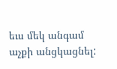եւս մեկ անգամ աչքի անցկացնել: